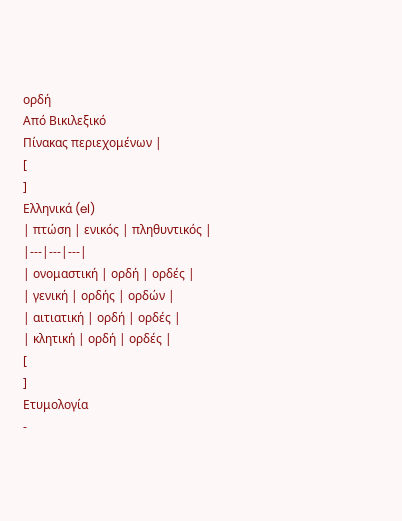ορδή
Από Βικιλεξικό
Πίνακας περιεχομένων |
[
]
Ελληνικά (el)
| πτώση | ενικός | πληθυντικός |
|---|---|---|
| ονομαστική | ορδή | ορδές |
| γενική | ορδής | ορδών |
| αιτιατική | ορδή | ορδές |
| κλητική | ορδή | ορδές |
[
]
Ετυμολογία
-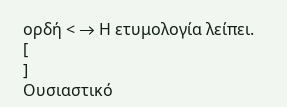ορδή < → Η ετυμολογία λείπει.
[
]
Ουσιαστικό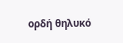ορδή θηλυκό